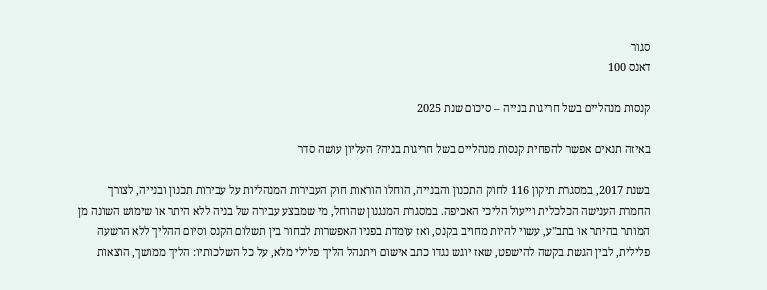סגור
דאנס 100

קנסות מנהליים בשל חריגות בנייה – סיכום שנת 2025

באיזה תנאים אפשר להפחית קנסות מנהליים בשל חריגות בניה? העליון עושה סדר

בשנת 2017, במסגרת תיקון 116 לחוק התכנון והבנייה, הוחלו הוראות חוק העבירות המנהליות על עבירות תכנון ובנייה, לצורך החמרת הענישה הכלכלית וייעול הליכי האכיפה. במסגרת המנגנון שהוחל, מי שמבצע עבירה של בניה ללא היתר או שימוש השונה מן המותר בהיתר או בתב"ע, עשוי להיות מחויב בקנס, ואז עומדת בפניו האפשרות לבחור בין תשלום הקנס וסיום ההליך ללא הרשעה פלילית, לבין הגשת בקשה להישפט, שאז יוגש נגדו כתב אישום ויתנהל הליך פלילי מלא, על כל השלכותיו: הליך ממושך, הוצאות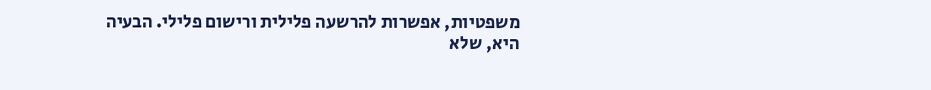משפטיות, אפשרות להרשעה פלילית ורישום פלילי. הבעיה היא, שלא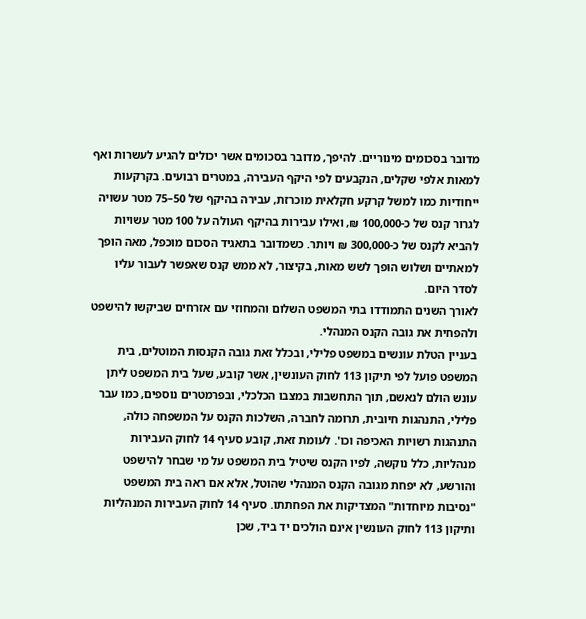מדובר בסכומים מינוריים. להיפך, מדובר בסכומים אשר יכולים להגיע לעשרות ואף למאות אלפי שקלים, הנקבעים לפי היקף העבירה, במטרים רבועים. בקרקעות ייחודיות כמו למשל קרקע חקלאית מוכרזת, עבירה בהיקף של 50–75 מטר עשויה לגרור קנס של כ-100,000 ₪, ואילו עבירות בהיקף העולה על 100 מטר עשויות להביא לקנס של כ-300,000 ₪ ויותר. כשמדובר בתאגיד הסכום מוכפל, מאה הופך למאתיים ושלוש הופך לשש מאות, בקיצור, לא ממש קנס שאפשר לעבור עליו לסדר היום.
לאורך השנים התמודדו בתי המשפט השלום והמחוזי עם אזרחים שביקשו להישפט ולהפחית את גובה הקנס המנהלי.
בעניין הטלת עונשים במשפט פלילי, ובכלל זאת גובה הקנסות המוטלים, בית המשפט פועל לפי תיקון 113 לחוק העונשין, אשר קובע, שעל בית המשפט ליתן עונש הולם לנאשם, תוך התחשבות במצבו הכלכלי, ובפרמטרים נוספים, כמו עבר פלילי, התנהגות חיובית, תרומה לחברה, השלכות הקנס על המשפחה כולה, התנהגות רשויות האכיפה וכו'. לעומת זאת, קובע סעיף 14 לחוק העבירות מנהליות, כלל נוקשה, לפיו הקנס שיטיל בית המשפט על מי שבחר להישפט והורשע, לא יפחת מגובה הקנס המנהלי שהוטל, אלא אם ראה בית המשפט "נסיבות מיוחדות" המצדיקות את הפחתתו. סעיף 14 לחוק העבירות המנהליות ותיקון 113 לחוק העונשין אינם הולכים יד ביד, שכן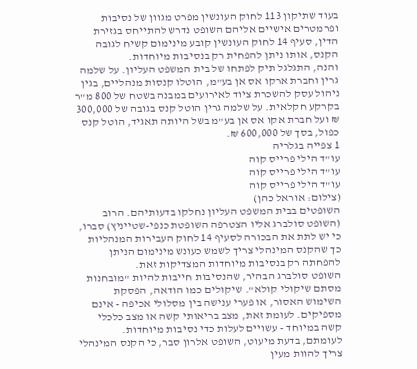בעוד שתיקון 113 לחוק העונשין מפרט מגוון של נסיבות ופרמטרים אישיים אליהם השופט נדרש להתייחס בגזירת הדין, סעיף 14 לחוק העונשין קובע מינימום קשיח לגובה הקנס, אותו ניתן להפחית רק בנסיבות מיוחדות.
והנה, התגלגל תיק לפתחו של בית המשפט העליון. על שלמה גרין וחברת ארקו אס אן בע"מ, הוטלו קנסות מנהליים, בגין ניהול עסק להשכרת ציוד לאירועים במבנה בשטח של 800 מ"ר בקרקע חקלאית. על שלמה גרין הוטל קנס בגובה של 300,000 ₪ ועל חברת אקו אס אן בע"מ בשל היותה תאגיד, הוטל קנס כפול, בסך של 600,000 ₪.
1 צפייה בגלריה
עו"ד הילי פרייס קוה
עו"ד הילי פרייס קוה
עו"ד הילי פרייס קוה
(צילום: אוראל כהן)
השופטים בבית המשפט העליון נחלקו בדעותיהם. הרוב (השופט סולברג אליו הצטרפה השופטת כנפי-שטייניץ) סברו, כי יש לתת את הבכורה לסעיף 14 לחוק העבירות המנהליות כך שהקנס המינהלי צריך לשמש כעונש מינימום הניתן להפחתה רק בנסיבות מיוחדות המצדיקות זאת.
השופט סולברג הבהיר, שהנסיבות חייבות להיות "מובחנות מסתם שיקולי קולא". שיקולים כמו הודאה, הפסקת השימוש האסור, או פערי ענישה בין מסלולי אכיפה - אינם מספיקים. לעומת זאת, מצב בריאותי קשה או מצב כלכלי קשה במיוחד - עשויים לעלות כדי נסיבות מיוחדות.
לעומתם, בדעת מיעוט, השופט אלרון סבר, כי הקנס המינהלי צריך להוות מעין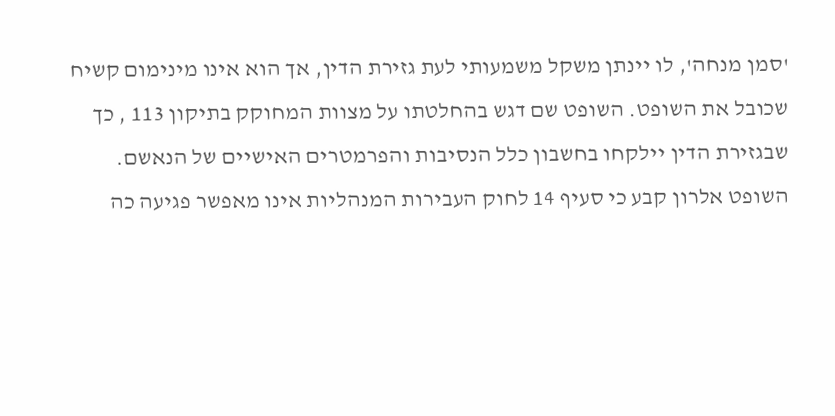'סמן מנחה', לו יינתן משקל משמעותי לעת גזירת הדין, אך הוא אינו מינימום קשיח שכובל את השופט. השופט שם דגש בהחלטתו על מצוות המחוקק בתיקון 113 , כך שבגזירת הדין יילקחו בחשבון כלל הנסיבות והפרמטרים האישיים של הנאשם.
השופט אלרון קבע כי סעיף 14 לחוק העבירות המנהליות אינו מאפשר פגיעה כה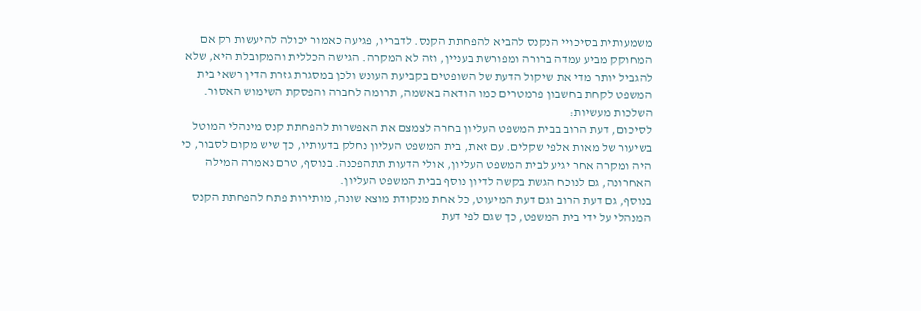משמעותית בסיכויי הנקנס להביא להפחתת הקנס. לדבריו, פגיעה כאמור יכולה להיעשות רק אם המחוקק מביע עמדה ברורה ומפורשת בעניין, וזה לא המקרה. הגישה הכללית והמקובלת היא, שלא להגביל יותר מדי את שיקול הדעת של השופטים בקביעת העונש ולכן במסגרת גזרת הדין רשאי בית המשפט לקחת בחשבון פרמטרים כמו הודאה באשמה, תרומה לחברה והפסקת השימוש האסור.
השלכות מעשיות:
לסיכום, דעת הרוב בבית המשפט העליון בחרה לצמצם את האפשרות להפחתת קנס מינהלי המוטל בשיעור של מאות אלפי שקלים. עם זאת, בית המשפט העליון נחלק בדעותיו, כך שיש מקום לסבור, כי היה ומקרה אחר יגיע לבית המשפט העליון, אולי הדעות תתהפכנה. בנוסף, טרם נאמרה המילה האחרונה, גם לנוכח הגשת בקשה לדיון נוסף בבית המשפט העליון.
בנוסף, גם דעת הרוב וגם דעת המיעוט, כל אחת מנקודת מוצא שונה, מותירות פתח להפחתת הקנס המנהלי על ידי בית המשפט, כך שגם לפי דעת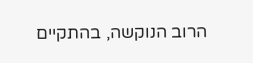הרוב הנוקשה, בהתקיים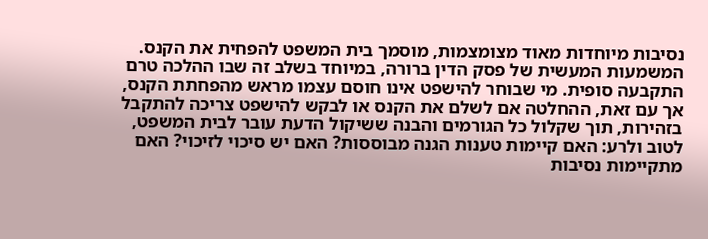נסיבות מיוחדות מאוד מצומצמות, מוסמך בית המשפט להפחית את הקנס.
המשמעות המעשית של פסק הדין ברורה, במיוחד בשלב זה שבו ההלכה טרם התקבעה סופית. מי שבוחר להישפט אינו חוסם עצמו מראש מהפחתת הקנס, אך עם זאת, ההחלטה אם לשלם את הקנס או לבקש להישפט צריכה להתקבל בזהירות, תוך שקלול כל הגורמים והבנה ששיקול הדעת עובר לבית המשפט, לטוב ולרע: האם קיימות טענות הגנה מבוססות? האם יש סיכוי לזיכוי? האם מתקיימות נסיבות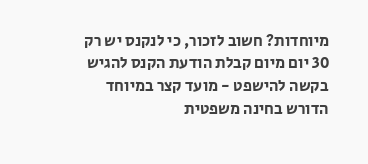מיוחדות? חשוב לזכור, כי לנקנס יש רק 30 יום מיום קבלת הודעת הקנס להגיש בקשה להישפט - מועד קצר במיוחד הדורש בחינה משפטית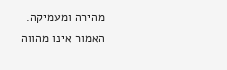מהירה ומעמיקה.
האמור אינו מהווה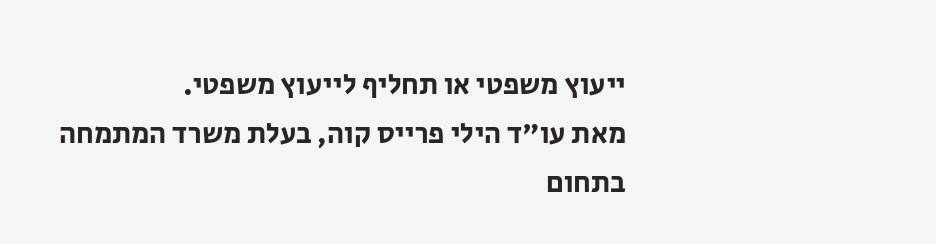ייעוץ משפטי או תחליף לייעוץ משפטי.
מאת עו"ד הילי פרייס קוה, בעלת משרד המתמחה בתחום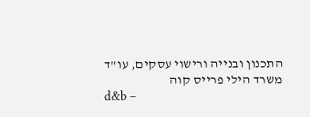התכנון ובנייה ורישוי עסקים, עו"ד משרד הילי פרייס קוה
d&b –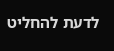לדעת להחליט